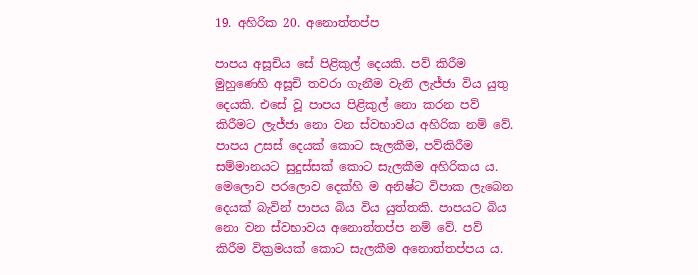19. අහිරික 20. අනොත්තප්ප

පාපය අසූචිය සේ පිළිකුල් දෙයකි. පව් කිරීම මුහුණෙහි අසූචි තවරා ගැනීම වැනි ලැජ්ජා විය යුතු දෙයකි. එසේ වූ පාපය පිළිකුල් නො කරන පව් කිරීමට ලැජ්ජා නො වන ස්වභාවය අහිරික නම් වේ. පාපය උසස් දෙයක් කොට සැලකීම, පව්කිරීම සම්මානයට සුදුස්සක් කොට සැලකීම අහිරිකය ය. මෙලොව පරලොව දෙක්හි ම අනිෂ්ට විපාක ලැබෙන දෙයක් බැවින් පාපය බිය විය යුත්තකි. පාපයට බිය නො වන ස්වභාවය අනොත්තප්ප නම් වේ. පව් කිරීම වික්‍ර‍මයක් කොට සැලකීම අනොත්තප්පය ය.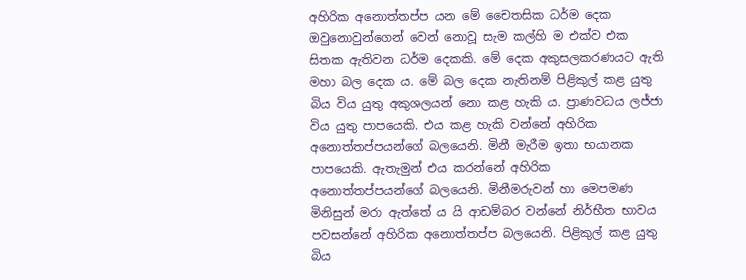අහිරික අනොත්තප්ප යන මේ චෛතසික ධර්ම දෙක ඔවුනොවුන්ගෙන් වෙන් නොවූ සැම කල්හි ම එක්ව එක සිතක ඇතිවන ධර්ම දෙකකි. මේ දෙක අකුසලකරණයට ඇති මහා බල දෙක ය. මේ බල දෙක නැතිනම් පිළිකුල් කළ යුතු බිය විය යුතු අකුශලයන් නො කළ හැකි ය. ප්‍රාණවධය ලජ්ජා විය යුතු පාපයෙකි. එය කළ හැකි වන්නේ අහිරික අනොත්තප්පයන්ගේ බලයෙනි. මිනී මැරීම ඉතා භයානක පාපයෙකි. ඇතැමුන් එය කරන්නේ අහිරික අනොත්තප්පයන්ගේ බලයෙනි. මිනීමරුවන් හා මෙපමණ මිනිසුන් මරා ඇත්තේ ය යි ආඩම්බර වන්නේ නිර්භීත භාවය පවසන්නේ අහිරික අනොත්තප්ප බලයෙනි. පිළිකුල් කළ යුතු බිය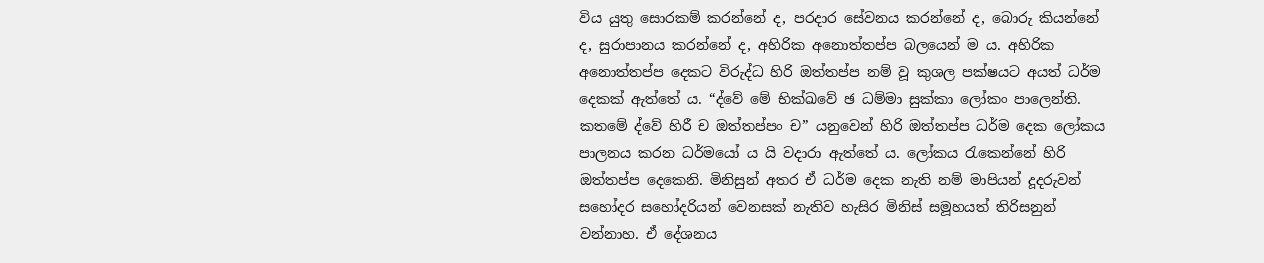විය යුතු සොරකම් කරන්නේ ද, පරදාර සේවනය කරන්නේ ද, බොරු කියන්නේ ද, සුරාපානය කරන්නේ ද, අහිරික අනොත්තප්ප බලයෙන් ම ය. අහිරික අනොත්තප්ප දෙකට විරුද්ධ හිරි ඔත්තප්ප නම් වූ කුශල පක්ෂයට අයත් ධර්ම දෙකක් ඇත්තේ ය. “ද්වේ මේ භික්ඛවේ ඡ ධම්මා සුක්කා ලෝකං පාලෙන්ති. කතමේ ද්වේ හිරී ච ඔත්තප්පං ච” යනුවෙන් හිරි ඔත්තප්ප ධර්ම දෙක ලෝකය පාලනය කරන ධර්මයෝ ය යි වදාරා ඇත්තේ ය. ලෝකය රැකෙන්නේ හිරි ඔත්තප්ප දෙකෙනි. මිනිසුන් අතර ඒ ධර්ම දෙක නැති නම් මාපියන් දූදරුවන් සහෝදර සහෝදරියන් වෙනසක් නැතිව හැසිර මිනිස් සමූහයත් තිරිසනුන් වන්නාහ. ඒ දේශනය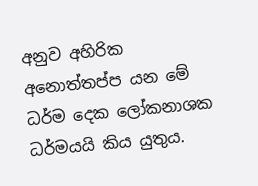අනුව අහිරික අනොත්තප්ප යන මේ ධර්ම දෙක ලෝකනාශක ධර්මයයි කිය යුතුය.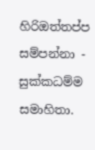හිරිඔත්තප්ප සම්පන්නා - සුක්කධම්ම සමාහිතා.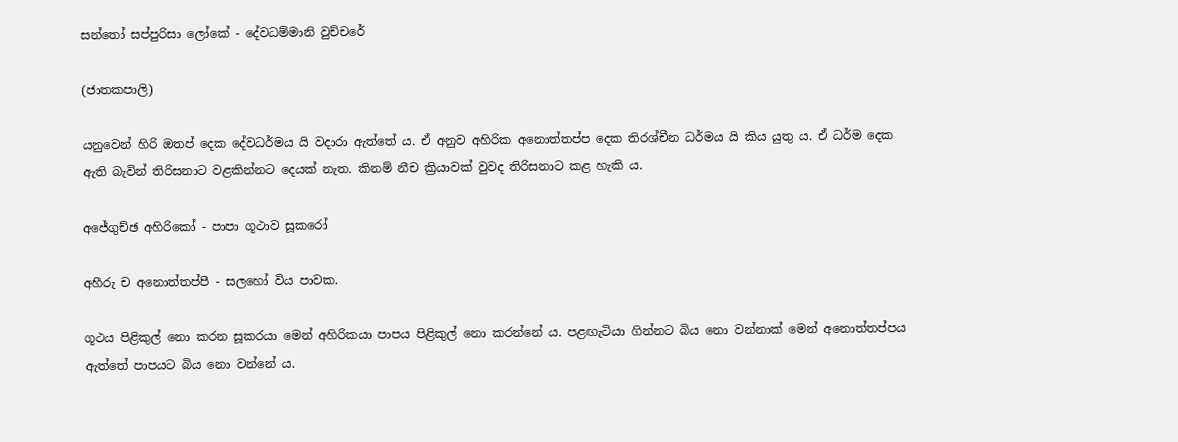සන්තෝ සප්පුරිසා ලෝකේ - දේවධම්මානි වුච්චරේ

(ජාතකපාලි)

යනුවෙන් හිරි ඔතප් දෙක දේවධර්මය යි වදාරා ඇත්තේ ය. ඒ අනුව අහිරික අනොත්තප්ප දෙක තිරශ්චීන ධර්මය යි කිය යුතු ය. ඒ ධර්ම දෙක ඇති බැවින් තිරිසනාට වළකින්නට දෙයක් නැත. කිනම් නීච ක්‍රියාවක් වුවද තිරිසනාට කළ හැකි ය.

අජේගුච්ඡ අහිරිකෝ - පාපා ගූථාව සූකරෝ

අහීරු ච අනොත්තප්පී - සලහෝ විය පාවක.

ගූථය පිළිකුල් නො කරන සූකරයා මෙන් අහිරිකයා පාපය පිළිකුල් නො කරන්නේ ය. පළඟැටියා ගින්නට බිය නො වන්නාක් මෙන් අනොත්තප්පය ඇත්තේ පාපයට බිය නො වන්නේ ය.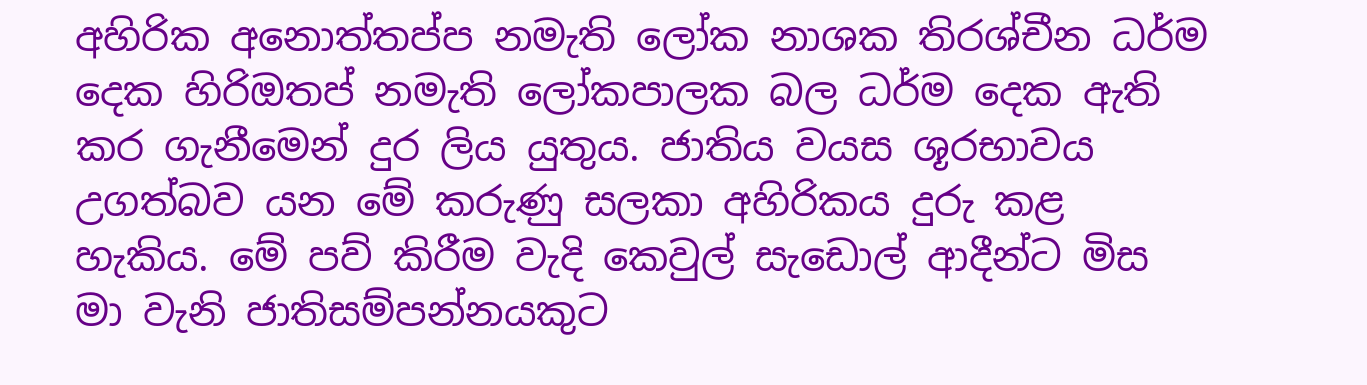අහිරික අනොත්තප්ප නමැති ලෝක නාශක තිරශ්චීන ධර්ම දෙක හිරිඔතප් නමැති ලෝකපාලක බල ධර්ම දෙක ඇති කර ගැනීමෙන් දුර ලිය යුතුය. ජාතිය වයස ශූරභාවය උගත්බව යන මේ කරුණු සලකා අහිරිකය දුරු කළ හැකිය. මේ පව් කිරීම වැදි කෙවුල් සැඩොල් ආදීන්ට මිස මා වැනි ජාතිසම්පන්නයකුට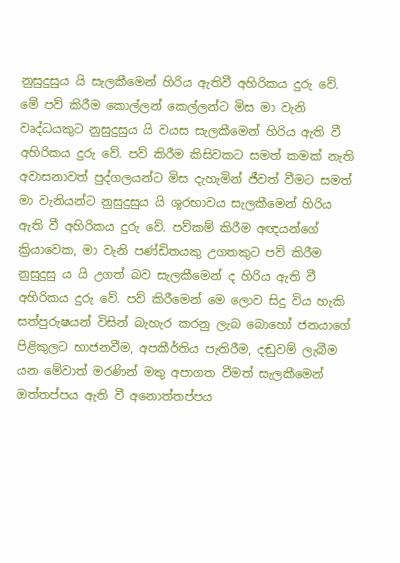නුසුදුසුය යි සැලකීමෙන් හිරිය ඇතිවී අහිරිකය දුරු වේ. මේ පව් කිරීම කොල්ලන් කෙල්ලන්ට මිස මා වැනි වෘද්ධයකුට නුසුදුසුය යි වයස සැලකීමෙන් හිරිය ඇති වී අහිරිකය දුරු වේ. පව් කිරීම කිසිවකට සමත් කමක් නැති අවාසනාවත් පුද්ගලයන්ට මිස දැහැමින් ජීවත් වීමට සමත් මා වැනියන්ට නුසුදුසුය යි ශූරභාවය සැලකීමෙන් හිරිය ඇති වී අහිරිකය දුරු වේ. පව්කම් කිරීම අඥයන්ගේ ක්‍රියාවෙක, මා වැනි පණ්ඩිතයකු උගතකුට පව් කිරීම නුසුදුසු ය යි උගත් බව සැලකීමෙන් ද හිරිය ඇති වී අහිරිකය දුරු වේ. පව් කිරීමෙන් මෙ ලොව සිදු විය හැකි සත්පුරුෂයන් විසින් බැහැර කරනු ලැබ බොහෝ ජනයාගේ පිළිකුලට භාජනවීම, අපකීර්තිය පැතිරීම, දඬුවම් ලැබීම යන මේවාත් මරණින් මතු අපාගත වීමත් සැලකීමෙන් ඔත්තප්පය ඇති වී අනොත්තප්පය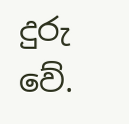දුරු වේ.